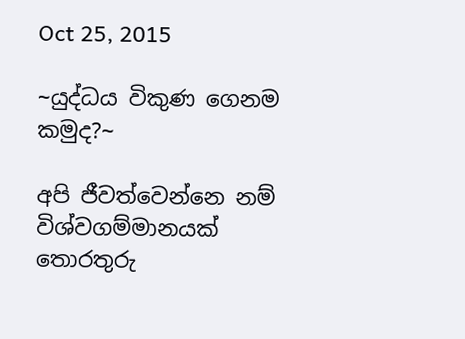Oct 25, 2015

~යුද්ධය විකුණ ගෙනම කමුද?~

අපි ජීවත්වෙන්නෙ නම් විශ්වගම්මානයක් තොරතුරු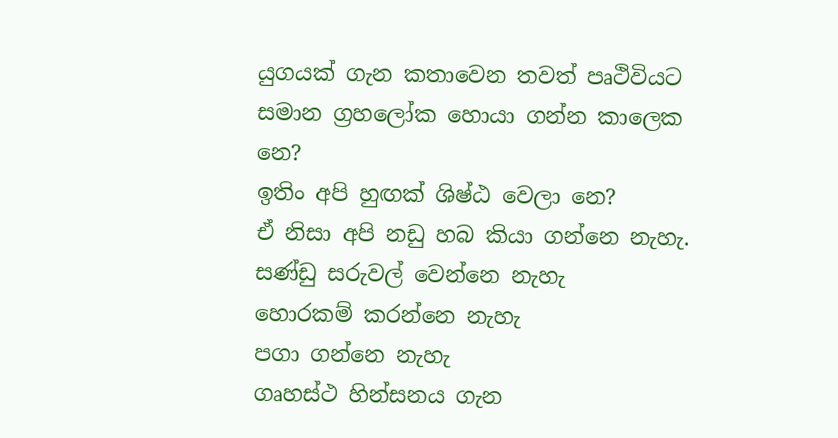යුගයක් ගැන කතාවෙන තවත් පෘථිවියට සමාන ග්‍රහලෝක හොයා ගන්න කාලෙක නෙ?
ඉතිං අපි හුඟක් ශිෂ්ඨ වෙලා නෙ?
ඒ නිසා අපි නඩු හබ කියා ගන්නෙ නැහැ.
සණ්ඩු සරුවල් වෙන්නෙ නැහැ
හොරකම් කරන්නෙ නැහැ
පගා ගන්නෙ නැහැ
ගෘහස්ථ හින්සනය ගැන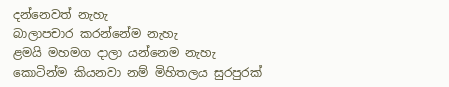දන්නෙවත් නැහැ
බාලාපචාර කරන්නේම නැහැ
ළමයි මහමග දාලා යන්නෙම නැහැ
කොටින්ම කියනවා නම් මිහිතලය සුරපුරක්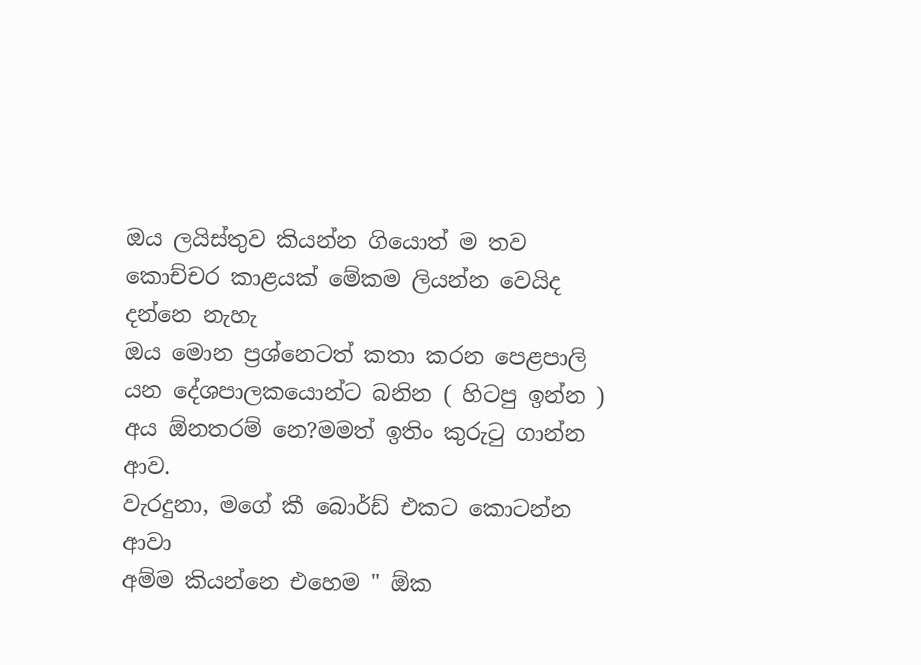ඔය ලයිස්තුව කියන්න ගියොත් ම තව කොච්චර කාළයක් මේකම ලියන්න වෙයිද දන්නෙ නැහැ
ඔය මොන ප්‍රශ්නෙටත් කතා කරන පෙළපාලි යන දේශපාලකයොන්ට බනින ( හිටපු ඉන්න ) අය ඕනතරම් නෙ?මමත් ඉතිං කුරුටු ගාන්න ආව.
වැරදුනා, මගේ කී බොර්ඩ් එකට කොටන්න ආවා
අම්ම කියන්නෙ එහෙම " ඕක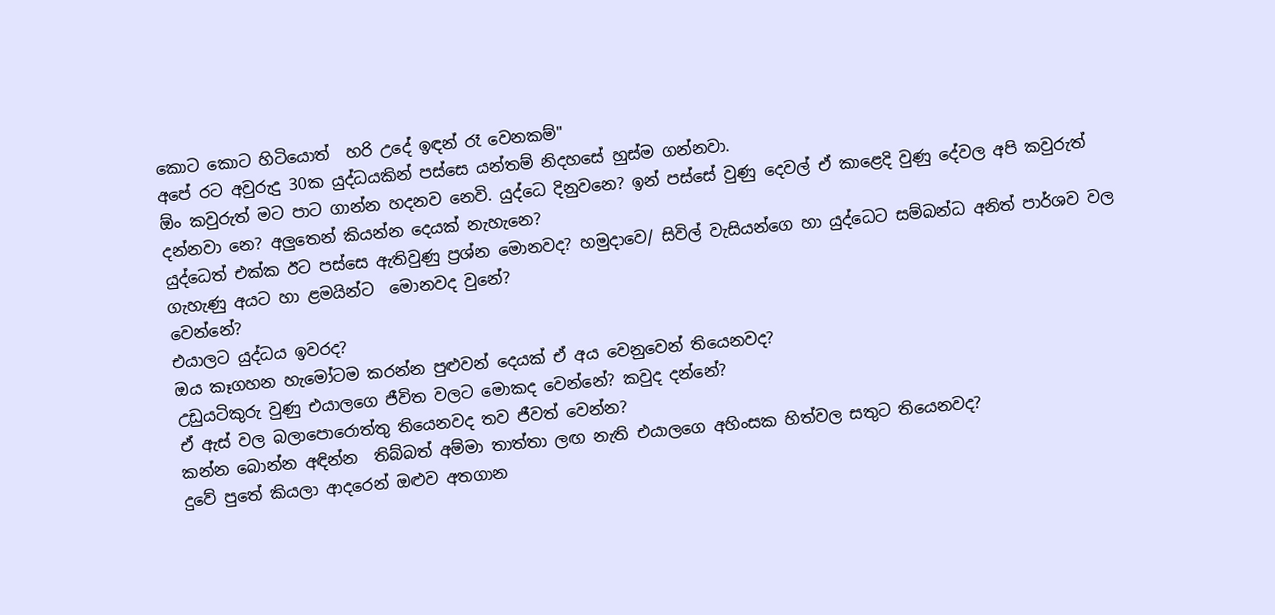කොට කොට හිටියොත්  හරි උදේ ඉඳන් රෑ වෙනකම්"
අපේ රට අවුරුදු 30ක යුද්ධයකින් පස්සෙ යන්තම් නිදහසේ හුස්ම ගන්නවා.
ඕං කවුරුත් මට පාට ගාන්න හදනව නෙවි. යුද්ධෙ දිනුවනෙ? ඉන් පස්සේ වුණු දෙවල් ඒ කාළෙදි වුණු දේවල අපි කවුරුත් දන්නවා නෙ? අලුතෙන් කියන්න දෙයක් නැහැනෙ?
යුද්ධෙත් එක්ක ඊට පස්සෙ ඇතිවුණු ප්‍රශ්න මොනවද? හමුදාවෙ/ සිවිල් වැසියන්ගෙ හා යුද්ධෙට සම්බන්ධ අනිත් පාර්ශව වල ගැහැණු අයට හා ළමයින්ට  මොනවද වුනේ?
වෙන්නේ?
එයාලට යුද්ධය ඉවරද?
ඔය කෑගහන හැමෝටම කරන්න පුළුවන් දෙයක් ඒ අය වෙනුවෙන් තියෙනවද?
උඩුයටිකුරු වුණු එයාලගෙ ජීවිත වලට මොකද වෙන්නේ? කවුද දන්නේ?
ඒ ඇස් වල බලාපොරොත්තු තියෙනවද තව ජීවත් වෙන්න?
කන්න බොන්න අඳින්න  තිබ්බත් අම්මා තාත්තා ලඟ නැති එයාලගෙ අහිංසක හිත්වල සතුට තියෙනවද?
දුවේ පුතේ කියලා ආදරෙන් ඔළුව අතගාන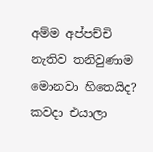අම්ම අප්පච්චි නැතිව තනිවුණාම මොනවා හිතෙයිද? කවදා එයාලා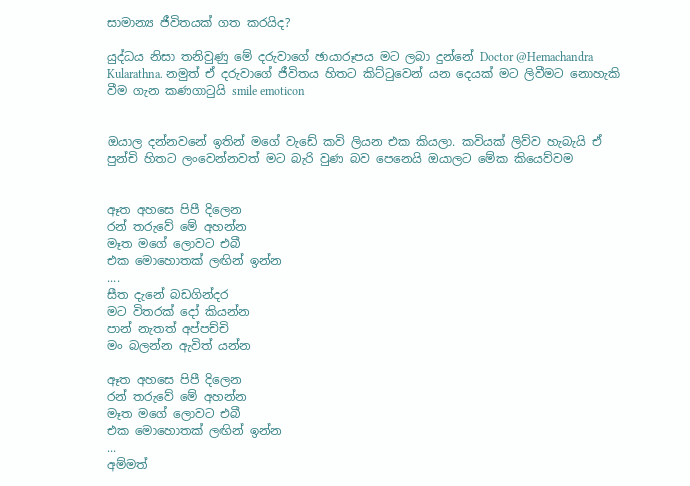සාමාන්‍ය ජීවිතයක් ගත කරයිද?

යුද්ධය නිසා තනිවුණු මේ දරුවාගේ ඡායාරූපය මට ලබා දුන්නේ Doctor @Hemachandra Kularathna. නමුත් ඒ දරුවාගේ ජීවිතය හිතට කිට්ටුවෙන් යන දෙයක් මට ලිවීමට නොහැකි වීම ගැන කණගාටුයි smile emoticon


ඔයාල දන්නවනේ ඉතින් මගේ වැඩේ කවි ලියන එක කියලා. කවියක් ලිව්ව හැබැයි ඒ පුන්චි හිතට ලංවෙන්නවත් මට බැරි වුණ බව පෙනෙයි ඔයාලට මේක කියෙව්වම


ඈත අහසෙ පිපී දිලෙන
රන් තරුවේ මේ අහන්න
මෑත මගේ ලොවට එබී
එක මොහොතක් ලඟින් ඉන්න
....
සීත දැනේ බඩගින්දර
මට විතරක් දෝ කියන්න
පාන් නැතත් අප්පච්චි
මං බලන්න ඇවිත් යන්න

ඈත අහසෙ පිපී දිලෙන
රන් තරුවේ මේ අහන්න
මෑත මගේ ලොවට එබී
එක මොහොතක් ලඟින් ඉන්න
...
අම්මත්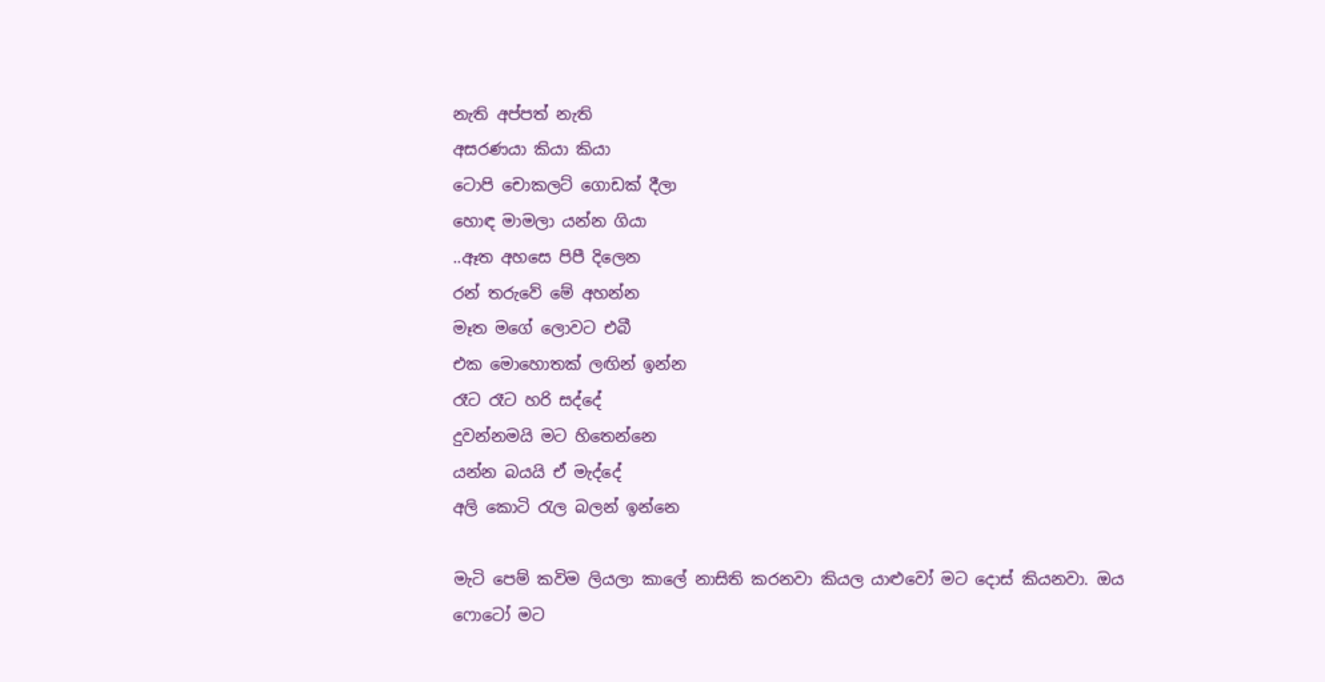නැති අප්පත් නැති
අසරණයා කියා කියා
ටොපි චොකලට් ගොඩක් දීලා
හොඳ මාමලා යන්න ගියා
..ඈත අහසෙ පිපී දිලෙන
රන් තරුවේ මේ අහන්න
මෑත මගේ ලොවට එබී
එක මොහොතක් ලඟින් ඉන්න
රෑට රෑට හරි සද්දේ
දුවන්නමයි මට හිතෙන්නෙ
යන්න බයයි ඒ මැද්දේ
අලි කොටි රැල බලන් ඉන්නෙ

මැටි පෙම් කවිම ලියලා කාලේ නාසිති කරනවා කියල යාළුවෝ මට දොස් කියනවා. ඔය ෆොටෝ මට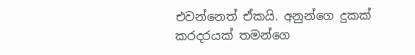එවන්නෙත් ඒකයි. අනුන්ගෙ දුකක් කරදරයක් තමන්ගෙ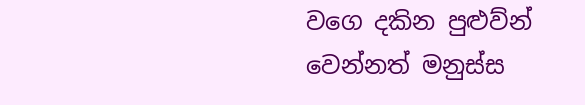වගෙ දකින පුළුව්න් වෙන්නත් මනුස්ස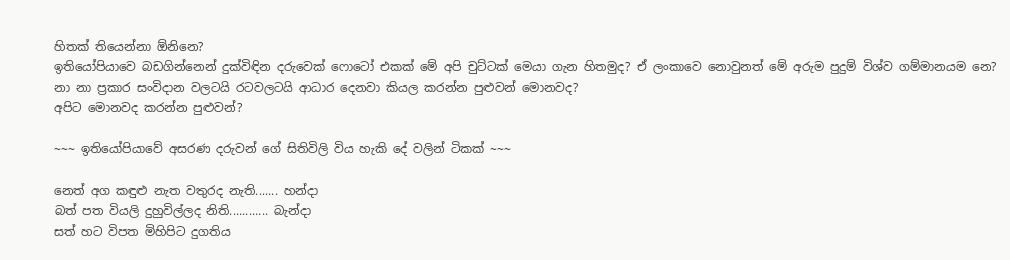හිතක් තියෙන්නා ඕනිනෙ?
ඉතියෝපියාවෙ බඩගින්නෙන් දුක්විඳින දරුවෙක් ෆොටෝ එකක් මේ අපි චුට්ටක් මෙයා ගැන හිතමුද? ඒ ලංකාවෙ නොවුනත් මේ අරුම පුදුම් විශ්ව ගම්මානයම නෙ?
නා නා ප්‍රකාර සංවිදාන වලටයි රටවලටයි ආධාර දෙනවා කියල කරන්න පුළුවන් මොනවද?
අපිට මොනවද කරන්න පුළුවන්?

~~~ ඉතියෝපියාවේ අසරණ දරුවන් ගේ සිතිවිලි විය හැකි දේ වලින් ටිකක් ~~~

නෙත් අග කඳුළු නැත වතුරද නැති....... හන්දා
බත් පත වියලි දුහුවිල්ලද නිති............ බැන්දා
සත් හට විපත මිහිපිට දුගතිය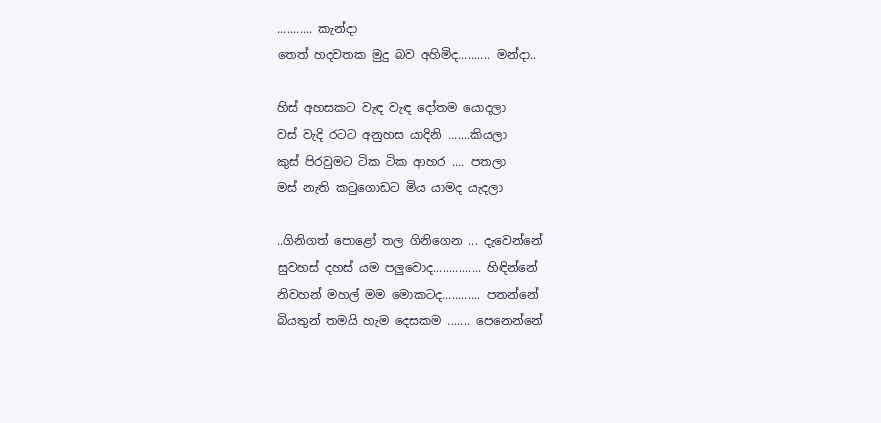........... කැන්දා
තෙත් හදවතක මුදු බව අහිමිද.......... මන්දා..

හිස් අහසකට වැඳ වැඳ දෝතම යොදලා
වස් වැදි රටට අනුහස යාදිනි .......කියලා
කුස් පිරවුමට ටික ටික ආහර .... පතලා
මස් නැති කටුගොඩට මිය යාමද යැදලා

..ගිනිගත් පොළෝ තල ගිනිගෙන ... දැවෙන්නේ
සුවහස් දහස් යම පලුවොද............... හිඳින්නේ
නිවහන් මහල් මම මොකටද............ පතන්නේ
බියතුන් තමයි හැම දෙසකම ....... පෙනෙන්නේ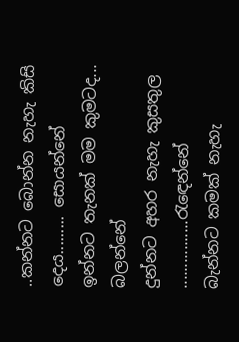..කන්නට බොන්න නැහැ කිසි දෙය......... සොයන්නේ
ඉන්නට තැනක් මම කුමටද... බලන්නේ
දුන්නට අහර නැහැ කුසතුල ................රැඳෙන්නේ
බැන්නට කමක් නැහැ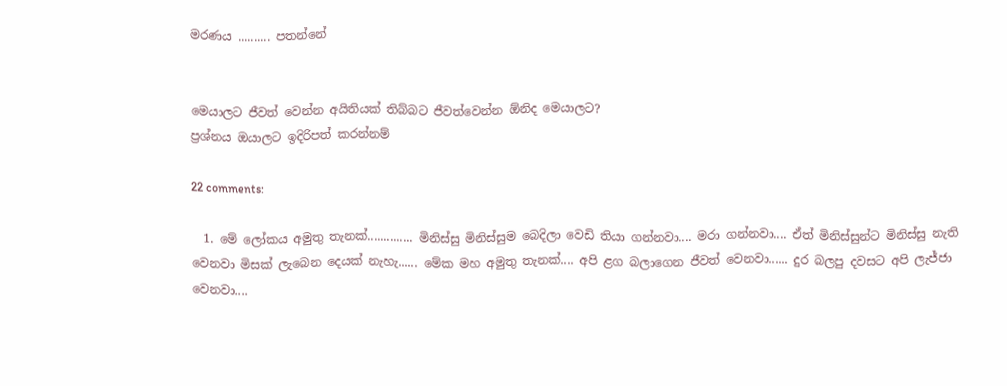මරණය .......... පතන්නේ


මෙයාලට ජීවත් වෙන්න අයිතියක් තිබ්බට ජීවත්වෙන්න ඕනිද මෙයාලට?
ප්‍රශ්නය ඔයාලට ඉදිරිපත් කරන්නම්

22 comments:

  1. මේ ලෝකය අමුතු තැනක්.............. මිනිස්සු මිනිස්සුම බෙදිලා වෙඩි තියා ගන්නවා.... මරා ගන්නවා.... ඒත් මිනිස්සුන්ට මිනිස්සු නැති වෙනවා මිසක් ලැබෙන දෙයක් නැහැ...... මේක මහ අමුතු තැනක්.... අපි ළග බලාගෙන ජීවත් වෙනවා...... දුර බලපු දවසට අපි ලැජ්ජා වෙනවා....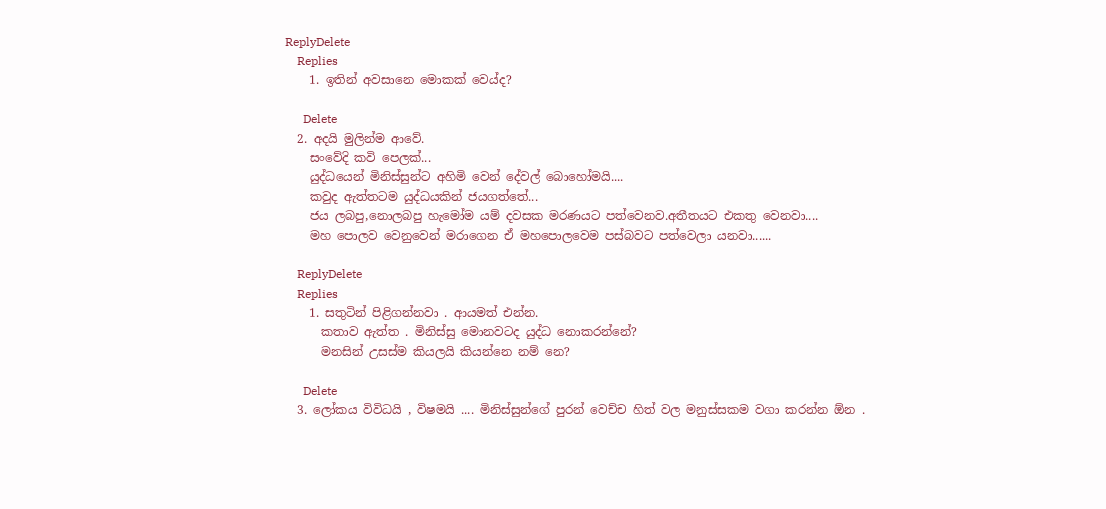ReplyDelete
    Replies
    1. ඉතින් අවසානෙ මොකක් වෙය්ද?

      Delete
  2. අදයි මුලින්ම ආවේ.
    සංවේදි කවි පෙලක්...
    යුද්ධයෙන් මිනිස්සුන්ට අහිමි වෙන් දේවල් බොහෝමයි....
    කවුද ඇත්තටම යුද්ධයකින් ජයගත්තේ...
    ජය ලබපු,නොලබපු හැමෝම යම් දවසක මරණයට පත්වෙනව.අතීතයට එකතු වෙනවා....
    මහ පොලව වෙනුවෙන් මරාගෙන ඒ මහපොලවෙම පස්බවට පත්වෙලා යනවා......

    ReplyDelete
    Replies
    1. සතුටින් පිළිගන්නවා . ආයමත් එන්න.
      කතාව ඇත්ත . මිනිස්සු මොනවටද යුද්ධ නොකරන්නේ?
      මනසින් උසස්ම කියලයි කියන්නෙ නම් නෙ?

      Delete
  3. ලෝකය විවිධයි , විෂමයි .... මිනිස්සුන්ගේ පුරන් වෙච්ච හිත් වල මනුස්සකම වගා කරන්න ඕන .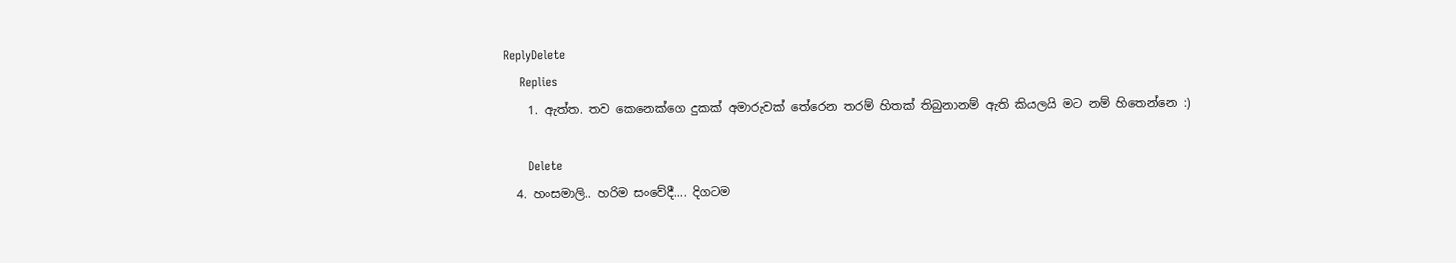ReplyDelete
    Replies
    1. ඇත්ත. තව කෙනෙක්ගෙ දුකක් අමාරුවක් තේරෙන තරම් හිතක් තිබුනානම් ඇති කියලයි මට නම් හිතෙන්නෙ :)

      Delete
  4. හංසමාලි.. හරිම සංවේදී.... දිගටම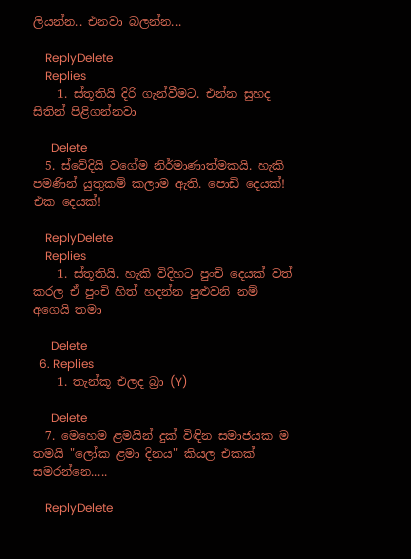ලියන්න.. එනවා බලන්න...

    ReplyDelete
    Replies
    1. ස්තූතියි දිරි ගැන්වීමට. එන්න සුහද සිතින් පිළිගන්නවා

      Delete
  5. ස්වේදියි වගේම නිර්මාණාත්මකයි. හැකි පමණින් යුතුකම් කලාම ඇති. පොඩි දෙයක්! එක දෙයක්!

    ReplyDelete
    Replies
    1. ස්තූතියි. හැකි විදිහට පුංචි දෙයක් වත් කරල ඒ පුංචි හිත් හදන්න පුළුවනි නම් අගෙයි තමා

      Delete
  6. Replies
    1. තැන්කූ එලද බ්‍රා (Y)

      Delete
  7. මෙහෙම ළමයින් දුක් විඳින සමාජයක ම තමයි "ලෝක ළමා දිනය" කියල එකක් සමරන්නෙ.....

    ReplyDelete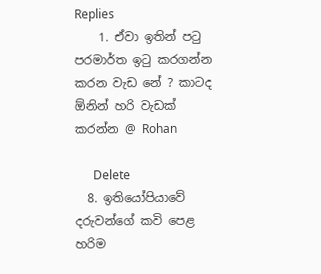Replies
    1. ඒවා ඉතින් පටු පරමාර්ත ඉටු කරගන්න කරන වැඩ නේ ? කාටද ඕනින් හරි වැඩක් කරන්න @ Rohan

      Delete
  8. ඉතියෝපියාවේ දරුවන්ගේ කවි පෙළ හරිම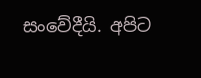සංවේදීයි. අපිට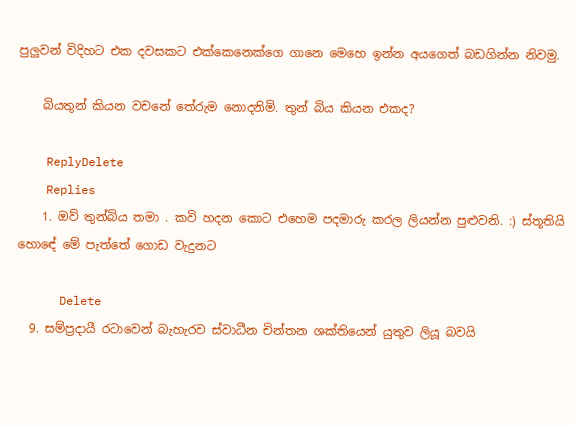පුලුවන් විදිහට එක දවසකට එක්කෙනෙක්ගෙ ගානෙ මෙහෙ ඉන්න අයගෙත් බඩගින්න නිවමු.

    බියතුන් කියන වචනේ තේරුම නොදනිමි. තුන් බිය කියන එකද?

    ReplyDelete
    Replies
    1. ඔව් තුන්බිය තමා . කවි හදන කොට එහෙම පදමාරු කරල ලියන්න පුළුවනි. :) ස්තූතියි හොඳේ මේ පැත්තේ ගොඩ වැදුනට

      Delete
  9. සම්ප්‍රදායී රටාවෙන් බැහැරව ස්වාධීන චින්තන ශක්තියෙන් යුතුව ලියූ බවයි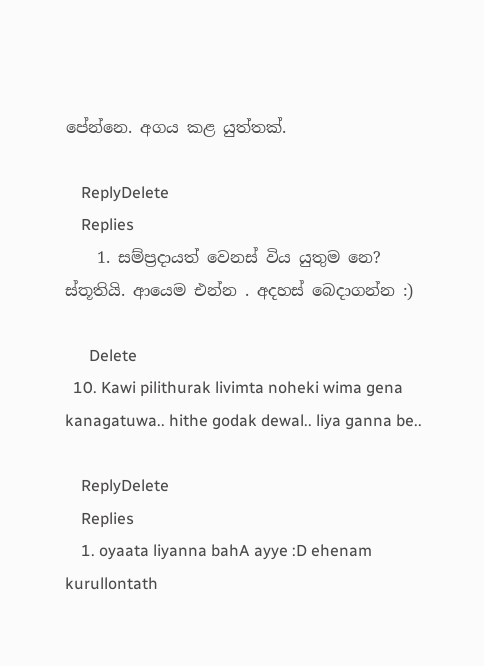පේන්නෙ. අගය කළ යුත්තක්.

    ReplyDelete
    Replies
    1. සම්ප්‍රදායත් වෙනස් විය යුතුම නෙ? ස්තූතියි. ආයෙම එන්න . අදහස් බෙදාගන්න :)

      Delete
  10. Kawi pilithurak livimta noheki wima gena kanagatuwa.. hithe godak dewal.. liya ganna be..

    ReplyDelete
    Replies
    1. oyaata liyanna bahA ayye :D ehenam kurullontath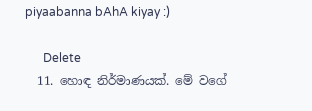piyaabanna bAhA kiyay :)

      Delete
  11. හොඳ නිර්මාණයක්. මේ වගේ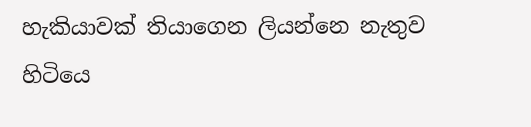හැකියාවක් තියාගෙන ලියන්නෙ නැතුව හිටියෙ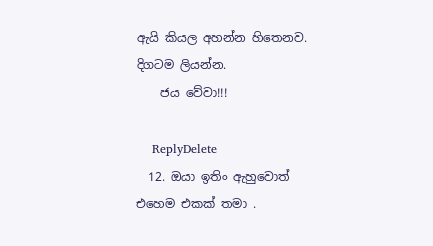ඇයි කියල අහන්න හිතෙනව. දිගටම ලියන්න.
    ජය වේවා!!!

    ReplyDelete
  12. ඔයා ඉතිං ඇහුවොත් එහෙම එකක් තමා .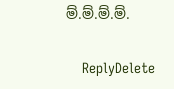ම්.ම්.ම්.ම්.

    ReplyDelete